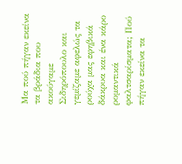Μα πού πήγαν εκείνα τα βράδια που ακούγαμε Σιδηρόπουλο και γεμίζαμε αφελώς τα ρούχα μας εφηβικά δάκρυα και ένα κάρο ρομαντικά φαλτσαρίσματα; Πού πήγαν εκείνα τα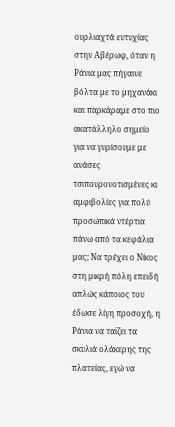ουρλιαχτά ευτυχίας στην Αβέρωφ, όταν η Ράνια μας πήγαινε βόλτα με το μηχανάκι και παρκάραμε στο πιο ακατάλληλο σημείο για να γυρίσουμε με ανάσες τσιπουρονοτισμένες κι αμφιβολίες για πολύ προσωπικά ντέρτια πάνω από τα κεφάλια μας; Να τρέχει ο Νίκος στη μικρή πόλη επειδή απλώς κάποιος του έδωσε λίγη προσοχή, η Ράνια να ταϊζει τα σκυλιά ολάκερης της πλατείας, εγώ να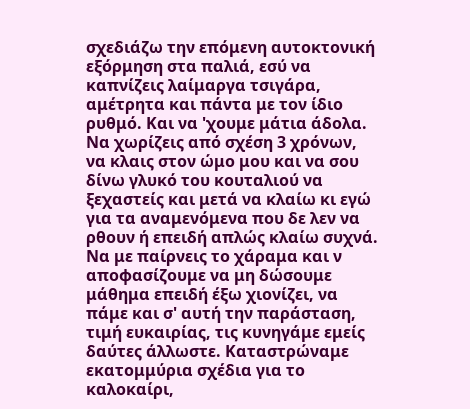σχεδιάζω την επόμενη αυτοκτονική εξόρμηση στα παλιά, εσύ να καπνίζεις λαίμαργα τσιγάρα, αμέτρητα και πάντα με τον ίδιο ρυθμό. Και να 'χουμε μάτια άδολα. Να χωρίζεις από σχέση 3 χρόνων, να κλαις στον ώμο μου και να σου δίνω γλυκό του κουταλιού να ξεχαστείς και μετά να κλαίω κι εγώ για τα αναμενόμενα που δε λεν να ρθουν ή επειδή απλώς κλαίω συχνά. Να με παίρνεις το χάραμα και ν αποφασίζουμε να μη δώσουμε μάθημα επειδή έξω χιονίζει, να πάμε και σ' αυτή την παράσταση, τιμή ευκαιρίας, τις κυνηγάμε εμείς δαύτες άλλωστε. Καταστρώναμε εκατομμύρια σχέδια για το καλοκαίρι,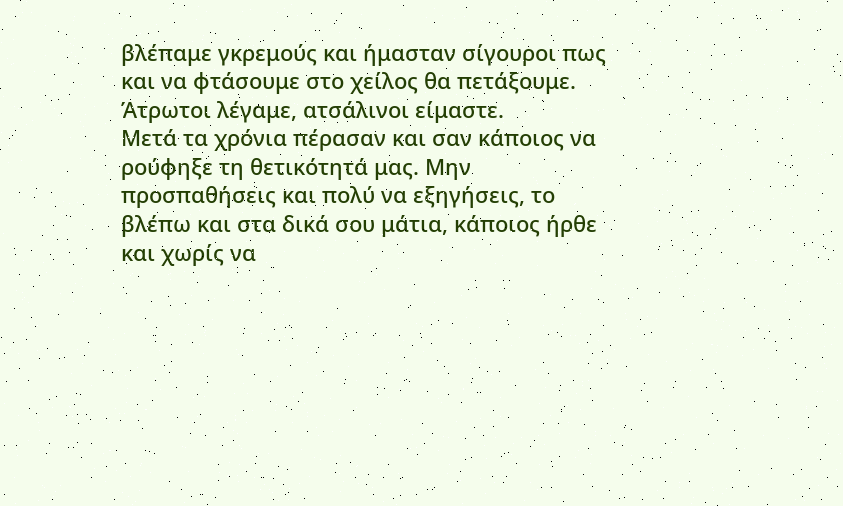βλέπαμε γκρεμούς και ήμασταν σίγουροι πως και να φτάσουμε στο χείλος θα πετάξουμε. Άτρωτοι λέγαμε, ατσάλινοι είμαστε.
Μετά τα χρόνια πέρασαν και σαν κάποιος να ρούφηξε τη θετικότητά μας. Μην προσπαθήσεις και πολύ να εξηγήσεις, το βλέπω και στα δικά σου μάτια, κάποιος ήρθε και χωρίς να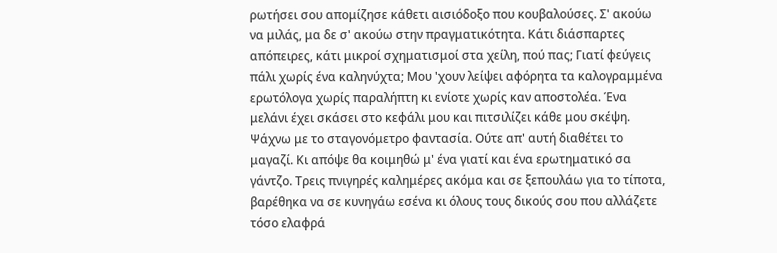ρωτήσει σου απομίζησε κάθετι αισιόδοξο που κουβαλούσες. Σ' ακούω να μιλάς, μα δε σ' ακούω στην πραγματικότητα. Κάτι διάσπαρτες απόπειρες, κάτι μικροί σχηματισμοί στα χείλη, πού πας; Γιατί φεύγεις πάλι χωρίς ένα καληνύχτα; Μου 'χουν λείψει αφόρητα τα καλογραμμένα ερωτόλογα χωρίς παραλήπτη κι ενίοτε χωρίς καν αποστολέα. Ένα μελάνι έχει σκάσει στο κεφάλι μου και πιτσιλίζει κάθε μου σκέψη. Ψάχνω με το σταγονόμετρο φαντασία. Ούτε απ' αυτή διαθέτει το μαγαζί. Κι απόψε θα κοιμηθώ μ' ένα γιατί και ένα ερωτηματικό σα γάντζο. Τρεις πνιγηρές καλημέρες ακόμα και σε ξεπουλάω για το τίποτα, βαρέθηκα να σε κυνηγάω εσένα κι όλους τους δικούς σου που αλλάζετε τόσο ελαφρά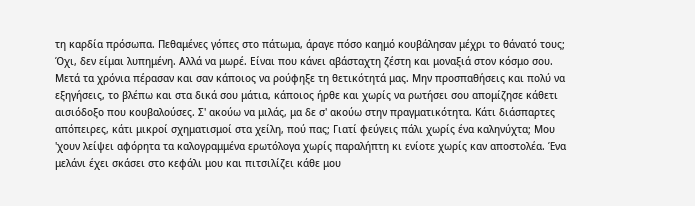τη καρδία πρόσωπα. Πεθαμένες γόπες στο πάτωμα, άραγε πόσο καημό κουβάλησαν μέχρι το θάνατό τους; Όχι, δεν είμαι λυπημένη. Αλλά να μωρέ. Είναι που κάνει αβάσταχτη ζέστη και μοναξιά στον κόσμο σου.
Μετά τα χρόνια πέρασαν και σαν κάποιος να ρούφηξε τη θετικότητά μας. Μην προσπαθήσεις και πολύ να εξηγήσεις, το βλέπω και στα δικά σου μάτια, κάποιος ήρθε και χωρίς να ρωτήσει σου απομίζησε κάθετι αισιόδοξο που κουβαλούσες. Σ' ακούω να μιλάς, μα δε σ' ακούω στην πραγματικότητα. Κάτι διάσπαρτες απόπειρες, κάτι μικροί σχηματισμοί στα χείλη, πού πας; Γιατί φεύγεις πάλι χωρίς ένα καληνύχτα; Μου 'χουν λείψει αφόρητα τα καλογραμμένα ερωτόλογα χωρίς παραλήπτη κι ενίοτε χωρίς καν αποστολέα. Ένα μελάνι έχει σκάσει στο κεφάλι μου και πιτσιλίζει κάθε μου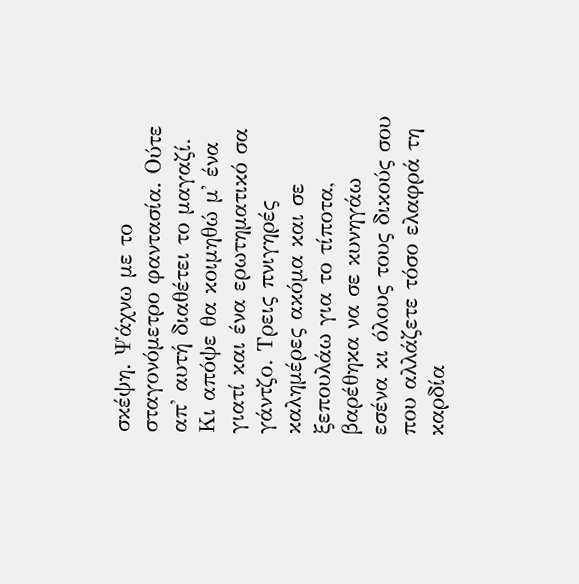σκέψη. Ψάχνω με το σταγονόμετρο φαντασία. Ούτε απ' αυτή διαθέτει το μαγαζί. Κι απόψε θα κοιμηθώ μ' ένα γιατί και ένα ερωτηματικό σα γάντζο. Τρεις πνιγηρές καλημέρες ακόμα και σε ξεπουλάω για το τίποτα, βαρέθηκα να σε κυνηγάω εσένα κι όλους τους δικούς σου που αλλάζετε τόσο ελαφρά τη καρδία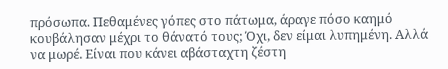πρόσωπα. Πεθαμένες γόπες στο πάτωμα, άραγε πόσο καημό κουβάλησαν μέχρι το θάνατό τους; Όχι, δεν είμαι λυπημένη. Αλλά να μωρέ. Είναι που κάνει αβάσταχτη ζέστη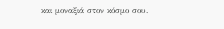και μοναξιά στον κόσμο σου.